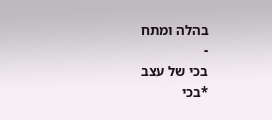בהלה ומתח
-
בכי של עצב
*בכי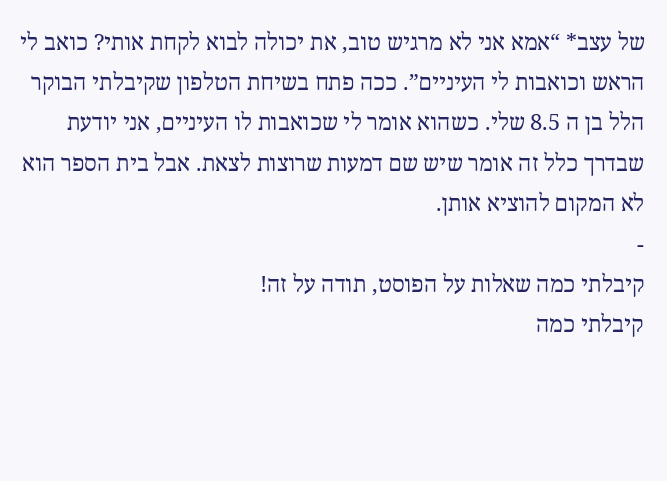של עצב* “אמא אני לא מרגיש טוב, את יכולה לבוא לקחת אותי? כואב לי הראש וכואבות לי העיניים”. ככה פתח בשיחת הטלפון שקיבלתי הבוקר הלל בן ה 8.5 שלי. כשהוא אומר לי שכואבות לו העיניים, אני יודעת שבדרך כלל זה אומר שיש שם דמעות שרוצות לצאת. אבל בית הספר הוא לא המקום להוציא אותן.
-
קיבלתי כמה שאלות על הפוסט, תודה על זה!
קיבלתי כמה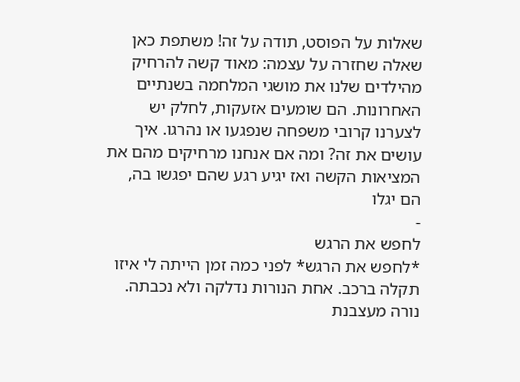שאלות על הפוסט, תודה על זה! משתפת כאן שאלה שחזרה על עצמה: מאוד קשה להרחיק מהילדים שלנו את מושגי המלחמה בשנתיים האחרונות. הם שומעים אזעקות, לחלק יש לצערנו קרובי משפחה שנפגעו או נהרגו. איך עושים את זה? ומה אם אנחנו מרחיקים מהם את המציאות הקשה ואז יגיע רגע שהם יפגשו בה, הם יגלו
-
לחפש את הרגש
*לחפש את הרגש* לפני כמה זמן הייתה לי איזו תקלה ברכב. אחת הנורות נדלקה ולא נכבתה. נורה מעצבנת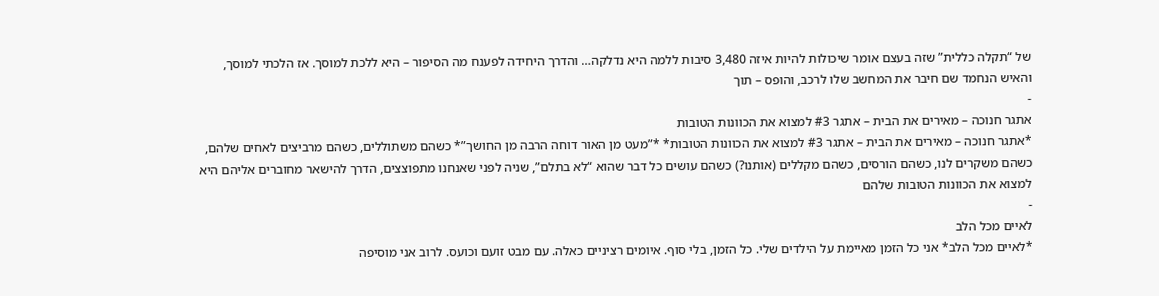של “תקלה כללית” שזה בעצם אומר שיכולות להיות איזה 3,480 סיבות ללמה היא נדלקה… והדרך היחידה לפענח מה הסיפור – היא ללכת למוסך. אז הלכתי למוסך, והאיש הנחמד שם חיבר את המחשב שלו לרכב, והופס – תוך
-
אתגר חנוכה – מאירים את הבית – אתגר #3 למצוא את הכוונות הטובות
*אתגר חנוכה – מאירים את הבית – אתגר #3 למצוא את הכוונות הטובות* *”מעט מן האור דוחה הרבה מן החושך”* כשהם משתוללים, כשהם מרביצים לאחים שלהם, כשהם משקרים לנו, כשהם הורסים, כשהם מקללים (אותנו?) כשהם עושים כל דבר שהוא “לא בתלם”, שניה לפני שאנחנו מתפוצצים, הדרך להישאר מחוברים אליהם היא למצוא את הכוונות הטובות שלהם
-
לאיים מכל הלב
*לאיים מכל הלב* אני כל הזמן מאיימת על הילדים שלי. כל הזמן, בלי סוף. איומים רציניים כאלה. עם מבט זועם וכועס. לרוב אני מוסיפה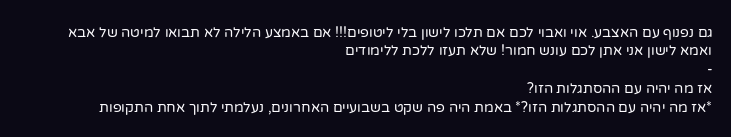גם נפנוף עם האצבע. אוי ואבוי לכם אם תלכו לישון בלי ליטופים!!! אם באמצע הלילה לא תבואו למיטה של אבא ואמא לישון אני אתן לכם עונש חמור! שלא תעזו ללכת ללימודים
-
אז מה יהיה עם ההסתגלות הזו?
*אז מה יהיה עם ההסתגלות הזו?* באמת היה פה שקט בשבועיים האחרונים, נעלמתי לתוך אחת התקופות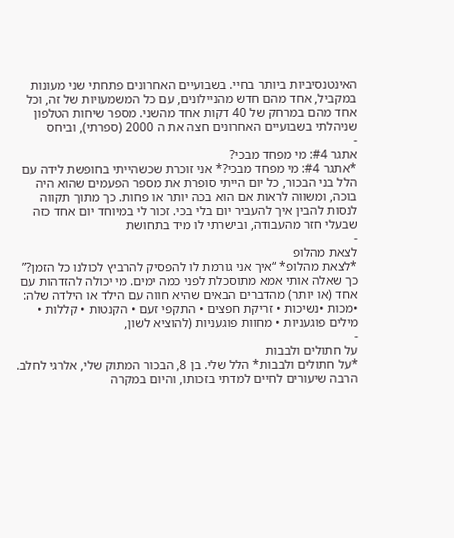האינטנסיביות ביותר בחיי. בשבועיים האחרונים פתחתי שני מעונות במקביל, אחד מהם חדש מהניילונים, עם כל המשמעויות של זה, וכל אחד מהם במרחק של 40 דקות אחד מהשני. מספר שיחות הטלפון שניהלתי בשבועיים האחרונים חצה את ה 2000 (ספרתי), וביחס
-
אתגר #4: מי מפחד מבכי?
*אתגר #4: מי מפחד מבכי?* אני זוכרת שכשהייתי בחופשת לידה עם הלל בני הבכור, כל יום הייתי סופרת את מספר הפעמים שהוא היה בוכה, ומשווה לראות אם הוא בכה יותר או פחות. כך מתוך תקווה לנסות להבין איך להעביר יום בלי בכי. זכור לי במיוחד יום אחד כזה שבעלי חזר מהעבודה, ובישרתי לו מיד בתחושת
-
לצאת מהלופ
*לצאת מהלופ* “איך אני גורמת לו להפסיק להרביץ לכולנו כל הזמן?” כך שאלה אותי אמא מתוסכלת לפני כמה ימים. מי יכולה להזדהות עם אחד (או יותר) מהדברים הבאים שהיא חווה עם הילד או הילדה שלה: •מכות •נשיכות • זריקת חפצים • התקפי זעם • הקנטות • קללות • מילים פוגעניות • מחוות פוגעניות (להוציא לשון,
-
על חתולים ולבבות
*על חתולים ולבבות* הלל שלי. בן 8, הבכור המתוק שלי, אלרגי לחלב. הרבה שיעורים לחיים למדתי בזכותו, והיום במקרה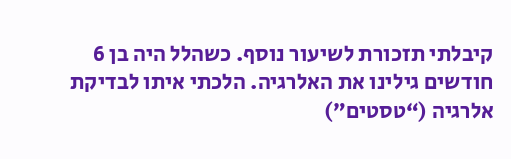קיבלתי תזכורת לשיעור נוסף. כשהלל היה בן 6 חודשים גילינו את האלרגיה. הלכתי איתו לבדיקת אלרגיה (“טסטים”)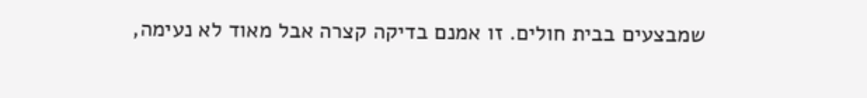שמבצעים בבית חולים. זו אמנם בדיקה קצרה אבל מאוד לא נעימה,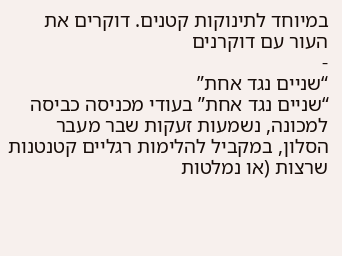במיוחד לתינוקות קטנים. דוקרים את העור עם דוקרנים
-
“שניים נגד אחת”
“שניים נגד אחת” בעודי מכניסה כביסה למכונה, נשמעות זעקות שבר מעבר הסלון, במקביל להלימות רגליים קטנטנות שרצות (או נמלטות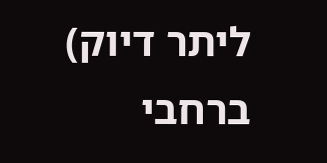ליתר דיוק) ברחבי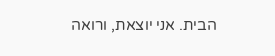הבית. אני יוצאת, ורואה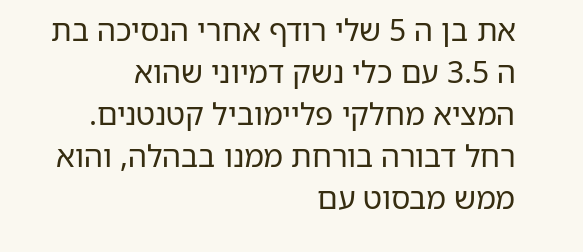את בן ה 5 שלי רודף אחרי הנסיכה בת ה 3.5 עם כלי נשק דמיוני שהוא המציא מחלקי פליימוביל קטנטנים. רחל דבורה בורחת ממנו בבהלה, והוא ממש מבסוט עם